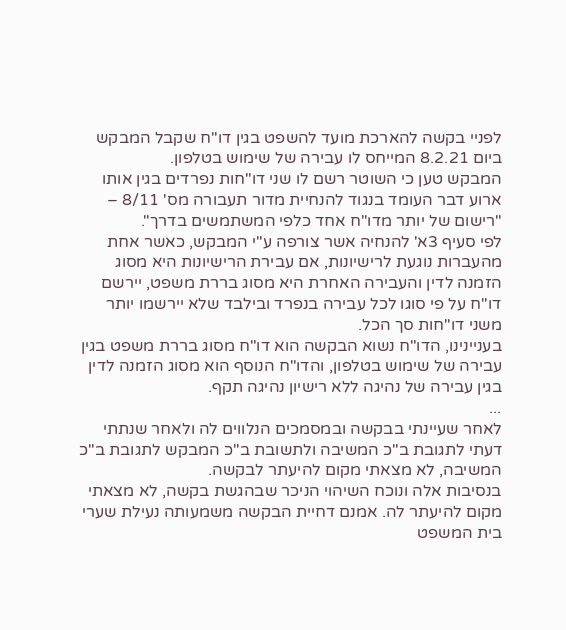לפניי בקשה להארכת מועד להשפט בגין דו"ח שקבל המבקש ביום 8.2.21 המייחס לו עבירה של שימוש בטלפון.
המבקש טען כי השוטר רשם לו שני דו"חות נפרדים בגין אותו ארוע דבר העומד בנגוד להנחיית מדור תעבורה מס' 8/11 – "רישום של יותר מדו"ח אחד כלפי המשתמשים בדרך".
לפי סעיף 3א' להנחיה אשר צורפה ע"י המבקש, כאשר אחת מהעברות נוגעת לרישיונות, אם עבירת הרישיונות היא מסוג הזמנה לדין והעבירה האחרת היא מסוג בררת משפט, יירשם דו"ח על פי סוגו לכל עבירה בנפרד ובילבד שלא יירשמו יותר משני דו"חות סך הכל.
בעניינינו, הדו"ח נשוא הבקשה הוא דו"ח מסוג בררת משפט בגין עבירה של שימוש בטלפון, והדו"ח הנוסף הוא מסוג הזמנה לדין בגין עבירה של נהיגה ללא רישיון נהיגה תקף.
...
לאחר שעיינתי בבקשה ובמסמכים הנלווים לה ולאחר שנתתי דעתי לתגובת ב"כ המשיבה ולתשובת ב"כ המבקש לתגובת ב"כ המשיבה, לא מצאתי מקום להיעתר לבקשה.
בנסיבות אלה ונוכח השיהוי הניכר שבהגשת בקשה, לא מצאתי מקום להיעתר לה. אמנם דחיית הבקשה משמעותה נעילת שערי בית המשפט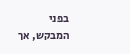בפני המבקש, אך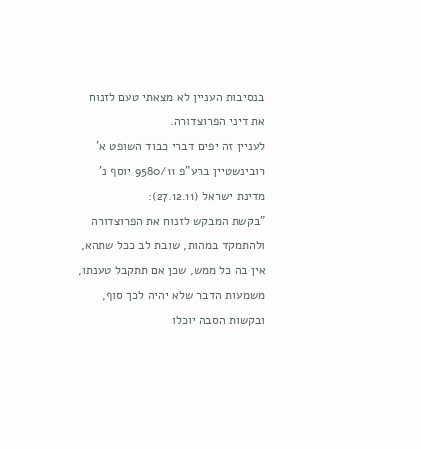בנסיבות העניין לא מצאתי טעם לזנוח את דיני הפרוצדורה.
לעניין זה יפים דברי כבוד השופט א' רובינשטיין ברע"פ 9580/11 יוסף נ' מדינת ישראל (27.12.11):
"בקשת המבקש לזנוח את הפרוצדורה ולהתמקד במהות, שובת לב ככל שתהא, אין בה כל ממש, שכן אם תתקבל טענתו, משמעות הדבר שלא יהיה לכך סוף, ובקשות הסבה יוכלו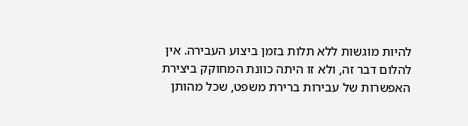להיות מוגשות ללא תלות בזמן ביצוע העבירה. אין להלום דבר זה, ולא זו היתה כוונת המחוקק ביצירת האפשרות של עבירות ברירת משפט, שכל מהותן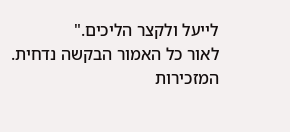לייעל ולקצר הליכים."
לאור כל האמור הבקשה נדחית.
המזכירות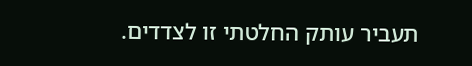תעביר עותק החלטתי זו לצדדים.